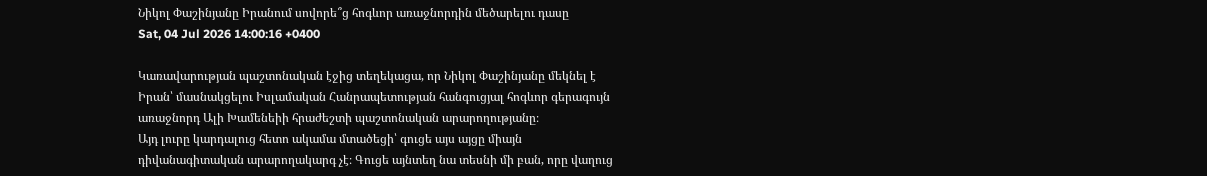Նիկոլ Փաշինյանը Իրանում սովորե՞ց հոգևոր առաջնորդին մեծարելու դասը
Sat, 04 Jul 2026 14:00:16 +0400

Կառավարության պաշտոնական էջից տեղեկացա, որ Նիկոլ Փաշինյանը մեկնել է Իրան՝ մասնակցելու Իսլամական Հանրապետության հանգուցյալ հոգևոր գերագույն առաջնորդ Ալի Խամենեիի հրաժեշտի պաշտոնական արարողությանը։
Այդ լուրը կարդալուց հետո ակամա մտածեցի՝ գուցե այս այցը միայն դիվանագիտական արարողակարգ չէ։ Գուցե այնտեղ նա տեսնի մի բան, որը վաղուց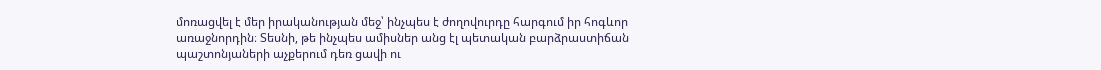մոռացվել է մեր իրականության մեջ՝ ինչպես է ժողովուրդը հարգում իր հոգևոր առաջնորդին։ Տեսնի, թե ինչպես ամիսներ անց էլ պետական բարձրաստիճան պաշտոնյաների աչքերում դեռ ցավի ու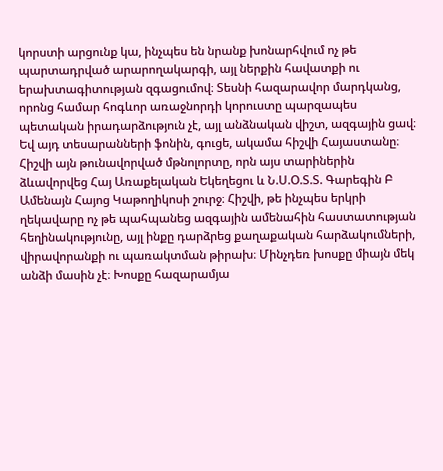կորստի արցունք կա, ինչպես են նրանք խոնարհվում ոչ թե պարտադրված արարողակարգի, այլ ներքին հավատքի ու երախտագիտության զգացումով։ Տեսնի հազարավոր մարդկանց, որոնց համար հոգևոր առաջնորդի կորուստը պարզապես պետական իրադարձություն չէ, այլ անձնական վիշտ, ազգային ցավ։
Եվ այդ տեսարանների ֆոնին, գուցե, ակամա հիշվի Հայաստանը։ Հիշվի այն թունավորված մթնոլորտը, որն այս տարիներին ձևավորվեց Հայ Առաքելական Եկեղեցու և Ն.Ս.Օ.Տ.Տ. Գարեգին Բ Ամենայն Հայոց Կաթողիկոսի շուրջ։ Հիշվի, թե ինչպես երկրի ղեկավարը ոչ թե պահպանեց ազգային ամենահին հաստատության հեղինակությունը, այլ ինքը դարձրեց քաղաքական հարձակումների, վիրավորանքի ու պառակտման թիրախ։ Մինչդեռ խոսքը միայն մեկ անձի մասին չէ։ Խոսքը հազարամյա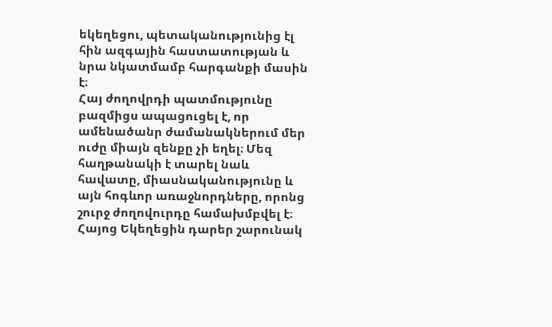եկեղեցու, պետականությունից էլ հին ազգային հաստատության և նրա նկատմամբ հարգանքի մասին է։
Հայ ժողովրդի պատմությունը բազմիցս ապացուցել է, որ ամենածանր ժամանակներում մեր ուժը միայն զենքը չի եղել։ Մեզ հաղթանակի է տարել նաև հավատը, միասնականությունը և այն հոգևոր առաջնորդները, որոնց շուրջ ժողովուրդը համախմբվել է։ Հայոց Եկեղեցին դարեր շարունակ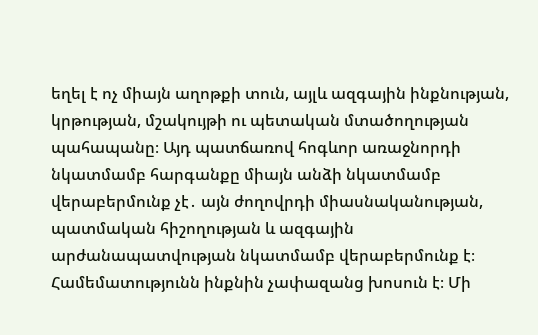եղել է ոչ միայն աղոթքի տուն, այլև ազգային ինքնության, կրթության, մշակույթի ու պետական մտածողության պահապանը։ Այդ պատճառով հոգևոր առաջնորդի նկատմամբ հարգանքը միայն անձի նկատմամբ վերաբերմունք չէ․ այն ժողովրդի միասնականության, պատմական հիշողության և ազգային արժանապատվության նկատմամբ վերաբերմունք է։
Համեմատությունն ինքնին չափազանց խոսուն է։ Մի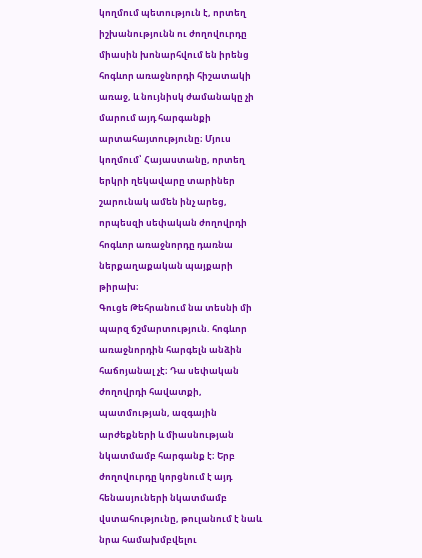կողմում պետություն է, որտեղ իշխանությունն ու ժողովուրդը միասին խոնարհվում են իրենց հոգևոր առաջնորդի հիշատակի առաջ, և նույնիսկ ժամանակը չի մարում այդ հարգանքի արտահայտությունը։ Մյուս կողմում՝ Հայաստանը, որտեղ երկրի ղեկավարը տարիներ շարունակ ամեն ինչ արեց, որպեսզի սեփական ժողովրդի հոգևոր առաջնորդը դառնա ներքաղաքական պայքարի թիրախ։
Գուցե Թեհրանում նա տեսնի մի պարզ ճշմարտություն. հոգևոր առաջնորդին հարգելն անձին հաճոյանալ չէ։ Դա սեփական ժողովրդի հավատքի, պատմության, ազգային արժեքների և միասնության նկատմամբ հարգանք է։ Երբ ժողովուրդը կորցնում է այդ հենասյուների նկատմամբ վստահությունը, թուլանում է նաև նրա համախմբվելու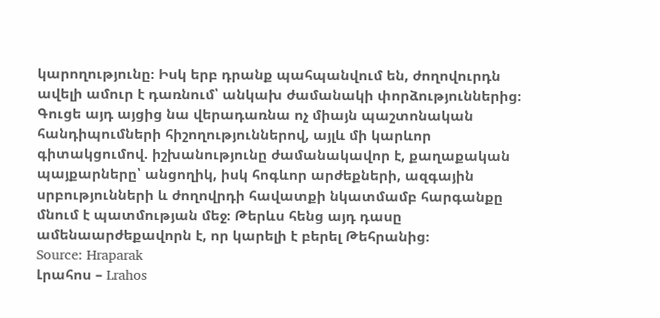կարողությունը։ Իսկ երբ դրանք պահպանվում են, ժողովուրդն ավելի ամուր է դառնում՝ անկախ ժամանակի փորձություններից։
Գուցե այդ այցից նա վերադառնա ոչ միայն պաշտոնական հանդիպումների հիշողություններով, այլև մի կարևոր գիտակցումով. իշխանությունը ժամանակավոր է, քաղաքական պայքարները՝ անցողիկ, իսկ հոգևոր արժեքների, ազգային սրբությունների և ժողովրդի հավատքի նկատմամբ հարգանքը մնում է պատմության մեջ։ Թերևս հենց այդ դասը ամենաարժեքավորն է, որ կարելի է բերել Թեհրանից։
Source: Hraparak
Լրահոս – Lrahos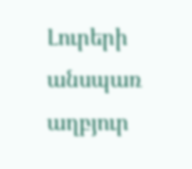Լուրերի անսպառ աղբյուր